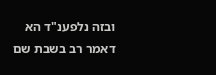ובזה נלפענ"ד הא דאמר רב בשבת שם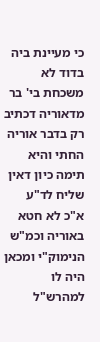כי מעיינת ביה בדוד לא משכחת בי' בר מדאוריה דכתיב רק בדבר אוריה החתי והיא תימה כיון דאין שליח לד"ע א"כ לא חטא באוריה וכמ"ש הנימוק"י ומכאן היה לו למהרש"ל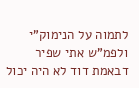לתמוה על הנימוק"י ולפמ"ש אתי שפיר דבאמת דוד לא היה יכול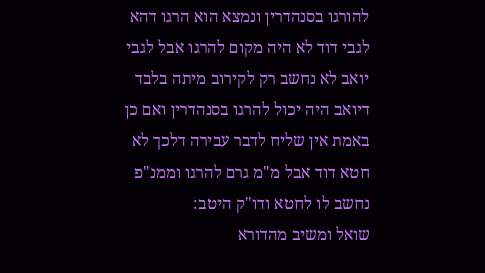להורגו בסנהדרין ונמצא הוא הרגו דהא לגבי דוד לא היה מקום להרגו אבל לגבי יואב לא נחשב רק לקירוב מיתה בלבד דיואב היה יכול להרגו בסנהדרין ואם כן באמת אין שליח לדבר עבירה דלכך לא חטא דוד אבל מ"מ גרם להרגו וממנ"פ נחשב לו לחטא ודו"ק היטב:
שואל ומשיב מהדורא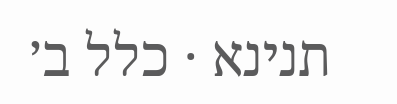תנינא · כלל ב׳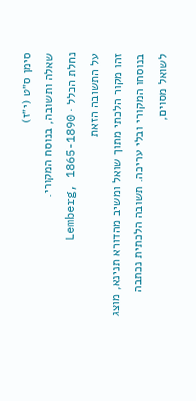סימן ס״ט (י״ז)
שאלה ותשובה, בנוסח המקורי.
נחלת הכלל · Lemberg, 1865-1890
על התשובה הזאת
זהו מקור הלכתי מתוך שואל ומשיב מהדורא תנינא, מוצג בנוסחו המקורי ובלי עריכה. תשובה הלכתית נכתבה לשואל מסוים,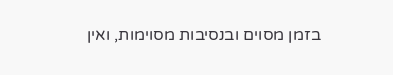בזמן מסוים ובנסיבות מסוימות, ואין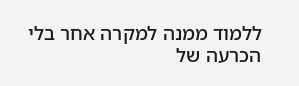ללמוד ממנה למקרה אחר בלי הכרעה של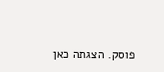פוסק. הצגתה כאן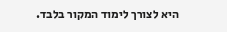היא לצורך לימוד המקור בלבד.